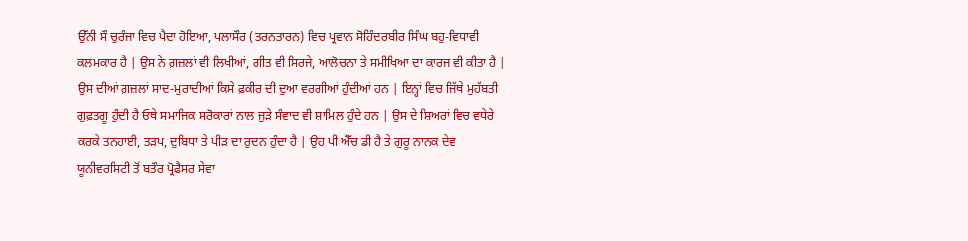ਉੱਨੀ ਸੌ ਚੁਰੰਜਾ ਵਿਚ ਪੈਦਾ ਹੋਇਆ, ਪਲਾਸੌਰ (ਤਰਨਤਾਰਨ) ਵਿਚ ਪ੍ਰਵਾਨ ਸੋਹਿੰਦਰਬੀਰ ਸਿੰਘ ਬਹੁ-ਵਿਧਾਵੀ ਕਲਮਕਾਰ ਹੈ | ਉਸ ਨੇ ਗ਼ਜ਼ਲਾਂ ਵੀ ਲਿਖੀਆਂ, ਗੀਤ ਵੀ ਸਿਰਜੇ, ਆਲੋਚਨਾ ਤੇ ਸਮੀਖਿਆ ਦਾ ਕਾਰਜ ਵੀ ਕੀਤਾ ਹੈ | ਉਸ ਦੀਆਂ ਗ਼ਜ਼ਲਾਂ ਸਾਦ-ਮੁਰਾਦੀਆਂ ਕਿਸੇ ਫ਼ਕੀਰ ਦੀ ਦੁਆ ਵਰਗੀਆਂ ਹੁੰਦੀਆਂ ਹਨ | ਇਨ੍ਹਾਂ ਵਿਚ ਜਿੱਥੇ ਮੁਹੱਬਤੀ ਗੁਫ਼ਤਗੂ ਹੁੰਦੀ ਹੈ ਓਥੇ ਸਮਾਜਿਕ ਸਰੋਕਾਰਾਂ ਨਾਲ ਜੁੜੇ ਸੰਵਾਦ ਵੀ ਸ਼ਾਮਿਲ ਹੁੰਦੇ ਹਨ | ਉਸ ਦੇ ਸ਼ਿਅਰਾਂ ਵਿਚ ਵਧੇਰੇ ਕਰਕੇ ਤਨਹਾਈ, ਤੜਪ, ਦੁਬਿਧਾ ਤੇ ਪੀੜ ਦਾ ਰੁਦਨ ਹੁੰਦਾ ਹੈ | ਉਹ ਪੀ ਐੱਚ ਡੀ ਹੈ ਤੇ ਗੁਰੂ ਨਾਨਕ ਦੇਵ ਯੂਨੀਵਰਸਿਟੀ ਤੋਂ ਬਤੌਰ ਪ੍ਰੋਫੈਸਰ ਸੇਵਾ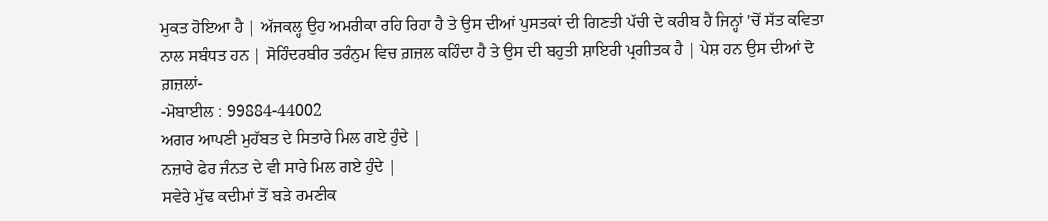ਮੁਕਤ ਹੋਇਆ ਹੈ | ਅੱਜਕਲ੍ਹ ਉਹ ਅਮਰੀਕਾ ਰਹਿ ਰਿਹਾ ਹੈ ਤੇ ਉਸ ਦੀਆਂ ਪੁਸਤਕਾਂ ਦੀ ਗਿਣਤੀ ਪੱਚੀ ਦੇ ਕਰੀਬ ਹੈ ਜਿਨ੍ਹਾਂ 'ਚੋਂ ਸੱਤ ਕਵਿਤਾ ਨਾਲ ਸਬੰਧਤ ਹਨ | ਸੋਹਿੰਦਰਬੀਰ ਤਰੰਨੁਮ ਵਿਚ ਗ਼ਜ਼ਲ ਕਹਿੰਦਾ ਹੈ ਤੇ ਉਸ ਦੀ ਬਹੁਤੀ ਸ਼ਾਇਰੀ ਪ੍ਰਗੀਤਕ ਹੈ | ਪੇਸ਼ ਹਨ ਉਸ ਦੀਆਂ ਦੋ ਗ਼ਜ਼ਲਾਂ-
-ਮੋਬਾਈਲ : 99884-44002
ਅਗਰ ਆਪਣੀ ਮੁਹੱਬਤ ਦੇ ਸਿਤਾਰੇ ਮਿਲ ਗਏ ਹੁੰਦੇ |
ਨਜ਼ਾਰੇ ਫੇਰ ਜੰਨਤ ਦੇ ਵੀ ਸਾਰੇ ਮਿਲ ਗਏ ਹੁੰਦੇ |
ਸਵੇਰੇ ਮੁੱਢ ਕਦੀਮਾਂ ਤੋਂ ਬੜੇ ਰਮਣੀਕ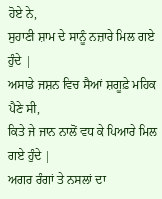ਹੋਏ ਨੇ,
ਸੁਹਾਣੀ ਸ਼ਾਮ ਦੇ ਸਾਨੂੰ ਨਜ਼ਾਰੇ ਮਿਲ ਗਏ ਹੁੰਦੇ |
ਅਸਾਡੇ ਜਸ਼ਨ ਵਿਚ ਸੈਆਂ ਸ਼ਗੂਫ਼ੇ ਮਹਿਕ ਪੈਣੇ ਸੀ,
ਕਿਤੇ ਜੇ ਜਾਨ ਨਾਲੋਂ ਵਧ ਕੇ ਪਿਆਰੇ ਮਿਲ ਗਏ ਹੁੰਦੇ |
ਅਗਰ ਰੰਗਾਂ ਤੇ ਨਸਲਾਂ ਦਾ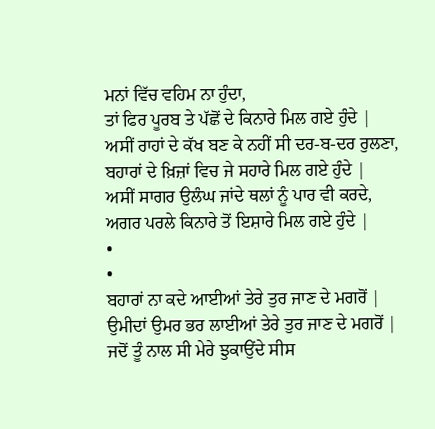ਮਨਾਂ ਵਿੱਚ ਵਹਿਮ ਨਾ ਹੁੰਦਾ,
ਤਾਂ ਫਿਰ ਪੂਰਬ ਤੇ ਪੱਛੋਂ ਦੇ ਕਿਨਾਰੇ ਮਿਲ ਗਏ ਹੁੰਦੇ |
ਅਸੀਂ ਰਾਹਾਂ ਦੇ ਕੱਖ ਬਣ ਕੇ ਨਹੀਂ ਸੀ ਦਰ-ਬ-ਦਰ ਰੁਲਣਾ,
ਬਹਾਰਾਂ ਦੇ ਖ਼ਿਜ਼ਾਂ ਵਿਚ ਜੇ ਸਹਾਰੇ ਮਿਲ ਗਏ ਹੁੰਦੇ |
ਅਸੀਂ ਸਾਗਰ ਉਲੰਘ ਜਾਂਦੇ ਥਲਾਂ ਨੂੰ ਪਾਰ ਵੀ ਕਰਦੇ,
ਅਗਰ ਪਰਲੇ ਕਿਨਾਰੇ ਤੋਂ ਇਸ਼ਾਰੇ ਮਿਲ ਗਏ ਹੁੰਦੇ |
•
•
ਬਹਾਰਾਂ ਨਾ ਕਦੇ ਆਈਆਂ ਤੇਰੇ ਤੁਰ ਜਾਣ ਦੇ ਮਗਰੋਂ |
ਉਮੀਦਾਂ ਉਮਰ ਭਰ ਲਾਈਆਂ ਤੇਰੇ ਤੁਰ ਜਾਣ ਦੇ ਮਗਰੋਂ |
ਜਦੋਂ ਤੂੰ ਨਾਲ ਸੀ ਮੇਰੇ ਝੁਕਾਉਂਦੇ ਸੀਸ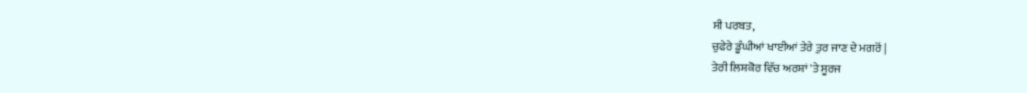ਸੀ ਪਰਬਤ,
ਚੁਫੇਰੇ ਡੂੰਘੀਆਂ ਖਾਈਆਂ ਤੇਰੇ ਤੁਰ ਜਾਣ ਦੇ ਮਗਰੋਂ |
ਤੇਰੀ ਲਿਸ਼ਕੋਰ ਵਿੱਚ ਅਰਸ਼ਾਂ 'ਤੇ ਸੂਰਜ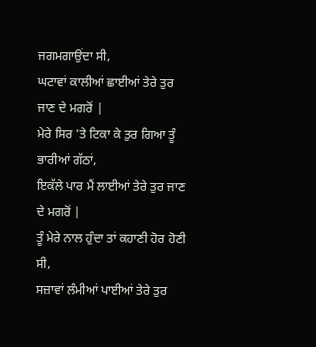ਜਗਮਗਾਉਂਦਾ ਸੀ,
ਘਟਾਵਾਂ ਕਾਲੀਆਂ ਛਾਈਆਂ ਤੇਰੇ ਤੁਰ ਜਾਣ ਦੇ ਮਗਰੋਂ |
ਮੇਰੇ ਸਿਰ 'ਤੇ ਟਿਕਾ ਕੇ ਤੁਰ ਗਿਆ ਤੂੰ ਭਾਰੀਆਂ ਗੱਠਾਂ,
ਇਕੱਲੇ ਪਾਰ ਮੈਂ ਲਾਈਆਂ ਤੇਰੇ ਤੁਰ ਜਾਣ ਦੇ ਮਗਰੋਂ |
ਤੂੰ ਮੇਰੇ ਨਾਲ ਹੁੰਦਾ ਤਾਂ ਕਹਾਣੀ ਹੋਰ ਹੋਣੀ ਸੀ,
ਸਜ਼ਾਵਾਂ ਲੰਮੀਆਂ ਪਾਈਆਂ ਤੇਰੇ ਤੁਰ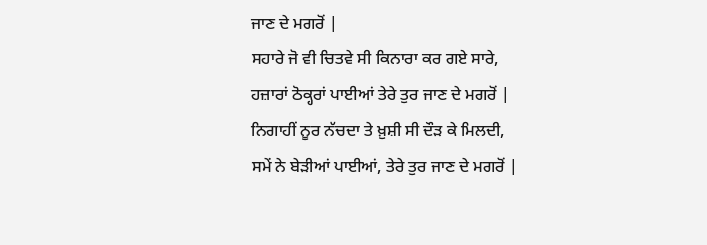ਜਾਣ ਦੇ ਮਗਰੋਂ |
ਸਹਾਰੇ ਜੋ ਵੀ ਚਿਤਵੇ ਸੀ ਕਿਨਾਰਾ ਕਰ ਗਏ ਸਾਰੇ,
ਹਜ਼ਾਰਾਂ ਠੋਕ੍ਹਰਾਂ ਪਾਈਆਂ ਤੇਰੇ ਤੁਰ ਜਾਣ ਦੇ ਮਗਰੋਂ |
ਨਿਗਾਹੀਂ ਨੂਰ ਨੱਚਦਾ ਤੇ ਖ਼ੁਸ਼ੀ ਸੀ ਦੌੜ ਕੇ ਮਿਲਦੀ,
ਸਮੇਂ ਨੇ ਬੇੜੀਆਂ ਪਾਈਆਂ, ਤੇਰੇ ਤੁਰ ਜਾਣ ਦੇ ਮਗਰੋਂ |